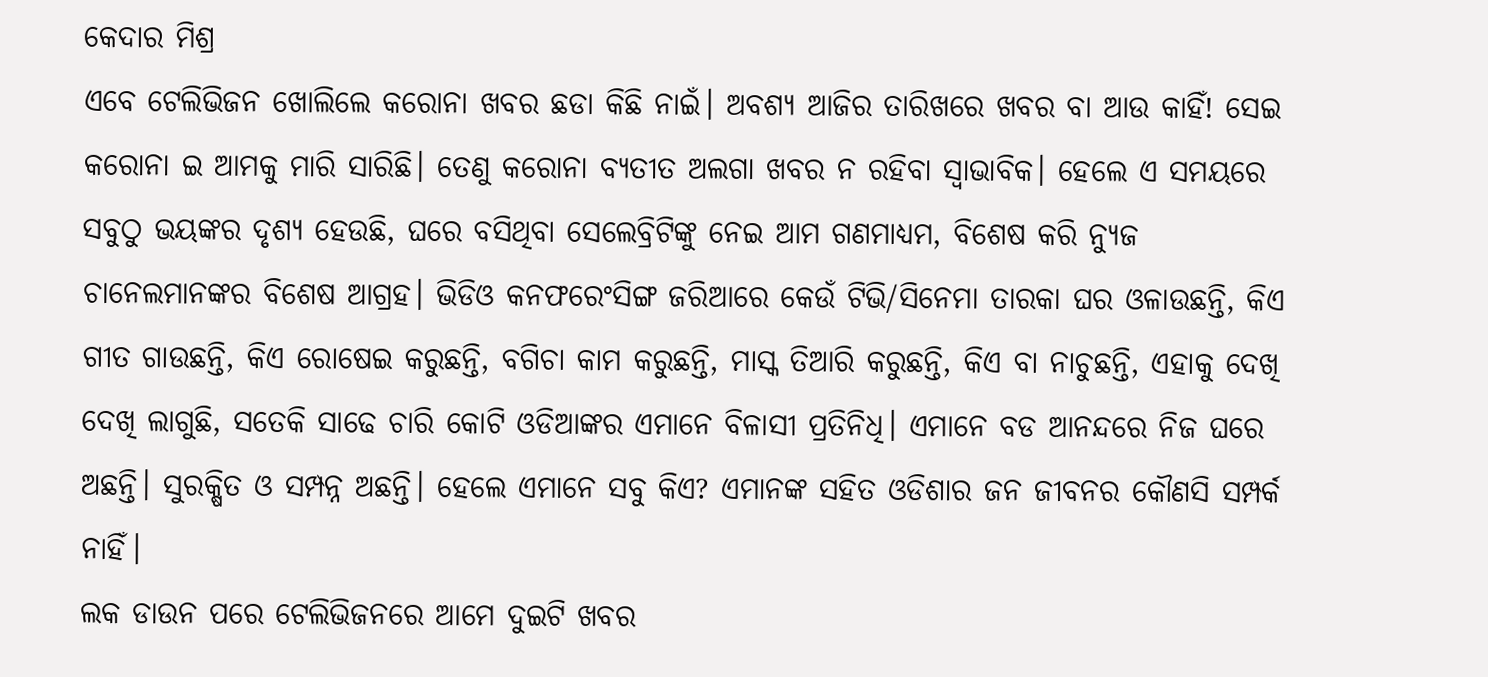କେଦାର ମିଶ୍ର
ଏବେ ଟେଲିଭିଜନ ଖୋଲିଲେ କରୋନା ଖବର ଛଡା କିଛି ନାଇଁ। ଅବଶ୍ୟ ଆଜିର ତାରିଖରେ ଖବର ବା ଆଉ କାହିଁ! ସେଇ କରୋନା ଇ ଆମକୁ ମାରି ସାରିଛି। ତେଣୁ କରୋନା ବ୍ୟତୀତ ଅଲଗା ଖବର ନ ରହିବା ସ୍ଵାଭାବିକ। ହେଲେ ଏ ସମୟରେ ସବୁଠୁ ଭୟଙ୍କର ଦୃଶ୍ୟ ହେଉଛି, ଘରେ ବସିଥିବା ସେଲେବ୍ରିଟିଙ୍କୁ ନେଇ ଆମ ଗଣମାଧ୍ୟମ, ବିଶେଷ କରି ନ୍ୟୁଜ ଚାନେଲମାନଙ୍କର ବିଶେଷ ଆଗ୍ରହ। ଭିଡିଓ କନଫରେଂସିଙ୍ଗ ଜରିଆରେ କେଉଁ ଟିଭି/ସିନେମା ତାରକା ଘର ଓଳାଉଛନ୍ତି, କିଏ ଗୀତ ଗାଉଛନ୍ତି, କିଏ ରୋଷେଇ କରୁଛନ୍ତି, ବଗିଚା କାମ କରୁଛନ୍ତି, ମାସ୍କ ତିଆରି କରୁଛନ୍ତି, କିଏ ବା ନାଚୁଛନ୍ତି, ଏହାକୁ ଦେଖି ଦେଖି ଲାଗୁଛି, ସତେକି ସାଢେ ଚାରି କୋଟି ଓଡିଆଙ୍କର ଏମାନେ ବିଳାସୀ ପ୍ରତିନିଧି। ଏମାନେ ବଡ ଆନନ୍ଦରେ ନିଜ ଘରେ ଅଛନ୍ତି। ସୁରକ୍ଷିତ ଓ ସମ୍ପନ୍ନ ଅଛନ୍ତି। ହେଲେ ଏମାନେ ସବୁ କିଏ? ଏମାନଙ୍କ ସହିତ ଓଡିଶାର ଜନ ଜୀବନର କୌଣସି ସମ୍ପର୍କ ନାହିଁ।
ଲକ ଡାଉନ ପରେ ଟେଲିଭିଜନରେ ଆମେ ଦୁଇଟି ଖବର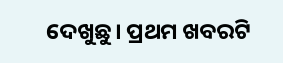ଦେଖୁଛୁ। ପ୍ରଥମ ଖବରଟି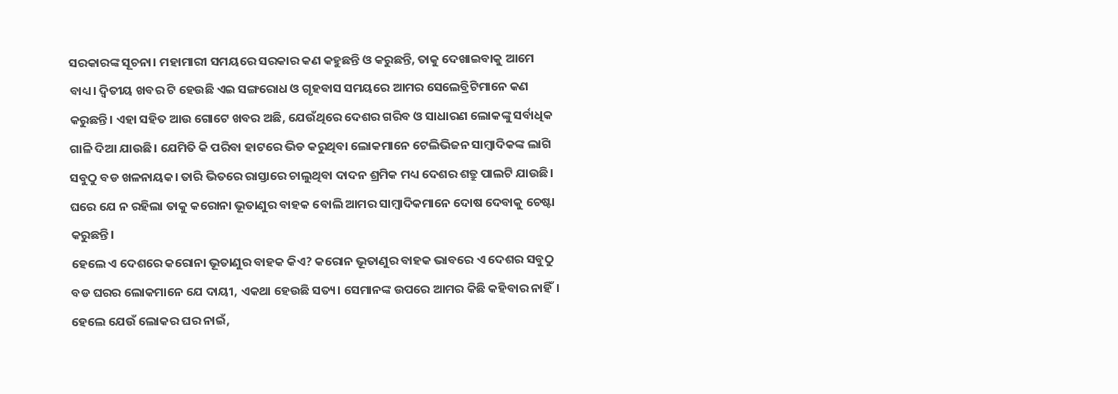ସରକାରଙ୍କ ସୂଚନା। ମହାମାରୀ ସମୟରେ ସରକାର କଣ କହୁଛନ୍ତି ଓ କରୁଛନ୍ତି, ତାକୁ ଦେଖାଇବାକୁ ଆମେ ବାଧ୍ୟ। ଦ୍ଵିତୀୟ ଖବର ଟି ହେଉଛି ଏଇ ସଙ୍ଗରୋଧ ଓ ଗୃହବାସ ସମୟରେ ଆମର ସେଲେବ୍ରିଟିମାନେ କଣ କରୁଛନ୍ତି। ଏହା ସହିତ ଆଉ ଗୋଟେ ଖବର ଅଛି, ଯେଉଁଥିରେ ଦେଶର ଗରିବ ଓ ସାଧାରଣ ଲୋକଙ୍କୁ ସର୍ବାଧିକ ଗାଳି ଦିଆ ଯାଉଛି। ଯେମିତି କି ପରିବା ହାଟରେ ଭିଡ କରୁଥିବା ଲୋକମାନେ ଟେଲିଭିଜନ ସାମ୍ବାଦିକଙ୍କ ଲାଗି ସବୁଠୁ ବଡ ଖଳନାୟକ। ତାରି ଭିତରେ ରାସ୍ତାରେ ଚାଲୁଥିବା ଦାଦନ ଶ୍ରମିକ ମଧ୍ୟ ଦେଶର ଶତ୍ରୁ ପାଲଟି ଯାଉଛି। ଘରେ ଯେ ନ ରହିଲା ତାକୁ କରୋନା ଭୂତାଣୁର ବାହକ ବୋଲି ଆମର ସାମ୍ବାଦିକମାନେ ଦୋଷ ଦେବାକୁ ଚେଷ୍ଟା କରୁଛନ୍ତି।
ହେଲେ ଏ ଦେଶରେ କରୋନା ଭୂତାଣୁର ବାହକ କିଏ? କରୋନ ଭୂତାଣୁର ବାହକ ଭାବରେ ଏ ଦେଶର ସବୁଠୁ ବଡ ଘରର ଲୋକମାନେ ଯେ ଦାୟୀ, ଏକଥା ହେଉଛି ସତ୍ୟ। ସେମାନଙ୍କ ଉପରେ ଆମର କିଛି କହିବାର ନାହିଁ। ହେଲେ ଯେଉଁ ଲୋକର ଘର ନାଇଁ,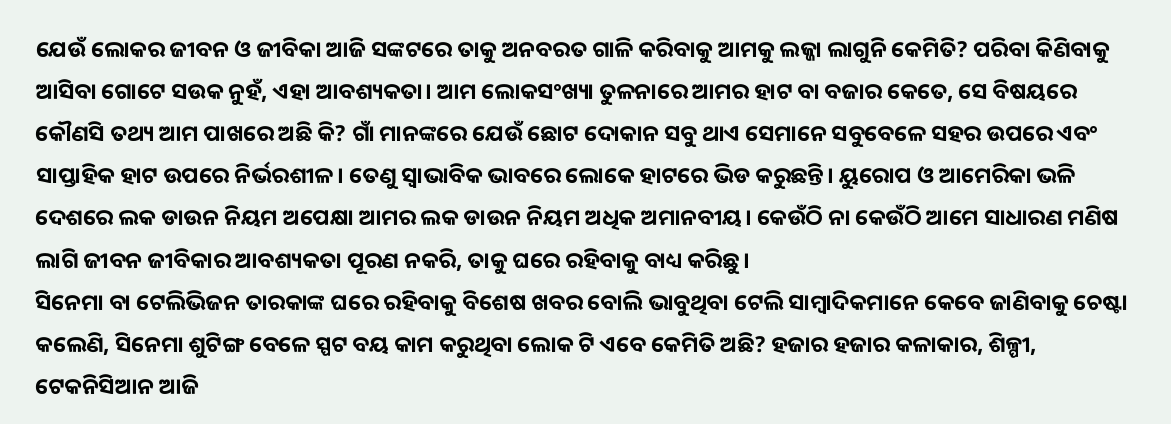ଯେଉଁ ଲୋକର ଜୀବନ ଓ ଜୀବିକା ଆଜି ସଙ୍କଟରେ ତାକୁ ଅନବରତ ଗାଳି କରିବାକୁ ଆମକୁ ଲଜ୍ଜା ଲାଗୁନି କେମିତି? ପରିବା କିଣିବାକୁ ଆସିବା ଗୋଟେ ସଉକ ନୁହଁ, ଏହା ଆବଶ୍ୟକତା। ଆମ ଲୋକସଂଖ୍ୟା ତୁଳନାରେ ଆମର ହାଟ ବା ବଜାର କେତେ, ସେ ବିଷୟରେ କୌଣସି ତଥ୍ୟ ଆମ ପାଖରେ ଅଛି କି? ଗାଁ ମାନଙ୍କରେ ଯେଉଁ ଛୋଟ ଦୋକାନ ସବୁ ଥାଏ ସେମାନେ ସବୁବେଳେ ସହର ଉପରେ ଏବଂ ସାପ୍ତାହିକ ହାଟ ଉପରେ ନିର୍ଭରଶୀଳ। ତେଣୁ ସ୍ଵାଭାବିକ ଭାବରେ ଲୋକେ ହାଟରେ ଭିଡ କରୁଛନ୍ତି। ୟୁରୋପ ଓ ଆମେରିକା ଭଳି ଦେଶରେ ଲକ ଡାଉନ ନିୟମ ଅପେକ୍ଷା ଆମର ଲକ ଡାଉନ ନିୟମ ଅଧିକ ଅମାନବୀୟ। କେଉଁଠି ନା କେଉଁଠି ଆମେ ସାଧାରଣ ମଣିଷ ଲାଗି ଜୀବନ ଜୀବିକାର ଆବଶ୍ୟକତା ପୂରଣ ନକରି, ତାକୁ ଘରେ ରହିବାକୁ ବାଧ୍ୟ କରିଛୁ।
ସିନେମା ବା ଟେଲିଭିଜନ ତାରକାଙ୍କ ଘରେ ରହିବାକୁ ବିଶେଷ ଖବର ବୋଲି ଭାବୁଥିବା ଟେଲି ସାମ୍ବାଦିକମାନେ କେବେ ଜାଣିବାକୁ ଚେଷ୍ଟା କଲେଣି, ସିନେମା ଶୁଟିଙ୍ଗ ବେଳେ ସ୍ପଟ ବୟ କାମ କରୁଥିବା ଲୋକ ଟି ଏବେ କେମିତି ଅଛି? ହଜାର ହଜାର କଳାକାର, ଶିଳ୍ପୀ, ଟେକନିସିଆନ ଆଜି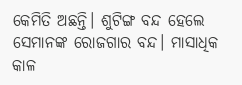କେମିତି ଅଛନ୍ତି। ଶୁଟିଙ୍ଗ ବନ୍ଦ ହେଲେ ସେମାନଙ୍କ ରୋଜଗାର ବନ୍ଦ। ମାସାଧିକ କାଳ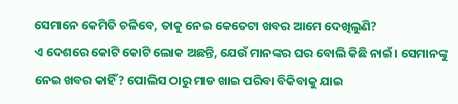ସେମାନେ କେମିତି ଚଳିବେ, ତାକୁ ନେଇ କେତେଟା ଖବର ଆମେ ଦେଖିଲୁଣି?
ଏ ଦେଶରେ କୋଟି କୋଟି ଲୋକ ଅଛନ୍ତି, ଯେଉଁ ମାନଙ୍କର ଘର ବୋଲି କିଛି ନାଇଁ। ସେମାନଙ୍କୁ ନେଇ ଖବର କାହିଁ? ପୋଲିସ ଠାରୁ ମାଡ ଖାଇ ପରିବା ବିକିବାକୁ ଯାଇ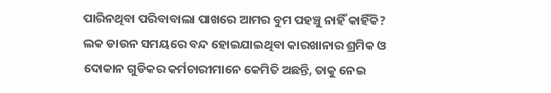ପାରିନଥିବା ପରିବାବାଲା ପାଖରେ ଆମର ବୁମ ପହଞ୍ଚୁ ନାହିଁ କାହିଁକି? ଲକ ଡାଉନ ସମୟରେ ବନ୍ଦ ହୋଇଯାଇଥିବା କାରଖାନାର ଶ୍ରମିକ ଓ ଦୋକାନ ଗୁଡିକର କର୍ମଚାରୀମାନେ କେମିତି ଅଛନ୍ତି, ତାକୁ ନେଇ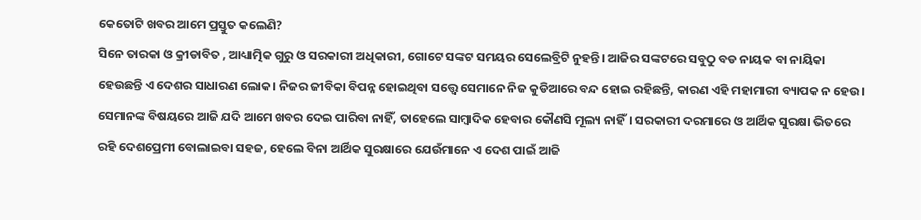କେତୋଟି ଖବର ଆମେ ପ୍ରସ୍ତୁତ କଲେଣି?
ସିନେ ତାରକା ଓ କ୍ରୀଡାବିତ , ଆଧ୍ୟାତ୍ମିକ ଗୁରୁ ଓ ସରକାରୀ ଅଧିକାରୀ, ଗୋଟେ ସଙ୍କଟ ସମୟର ସେଲେବ୍ରିଟି ନୁହନ୍ତି। ଆଜିର ସଙ୍କଟରେ ସବୁଠୁ ବଡ ନାୟକ ବା ନାୟିକା ହେଉଛନ୍ତି ଏ ଦେଶର ସାଧାରଣ ଲୋକ। ନିଜର ଜୀବିକା ବିପନ୍ନ ହୋଇଥିବା ସତ୍ତ୍ୱେ ସେମାନେ ନିଜ କୁଡିଆରେ ବନ୍ଦ ହୋଇ ରହିଛନ୍ତି, କାରଣ ଏହି ମହାମାରୀ ବ୍ୟାପକ ନ ହେଉ। ସେମାନଙ୍କ ବିଷୟରେ ଆଜି ଯଦି ଆମେ ଖବର ଦେଇ ପାରିବା ନାହିଁ, ତାହେଲେ ସାମ୍ବାଦିକ ହେବାର କୌଣସି ମୂଲ୍ୟ ନାହିଁ। ସରକାରୀ ଦରମାରେ ଓ ଆର୍ଥିକ ସୁରକ୍ଷା ଭିତରେ ରହି ଦେଶପ୍ରେମୀ ବୋଲାଇବା ସହଜ, ହେଲେ ବିନା ଆର୍ଥିକ ସୁରକ୍ଷାରେ ଯେଉଁମାନେ ଏ ଦେଶ ପାଇଁ ଆଜି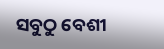ସବୁଠୁ ବେଶୀ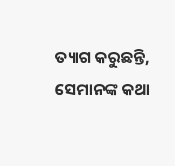ତ୍ୟାଗ କରୁଛନ୍ତି, ସେମାନଙ୍କ କଥା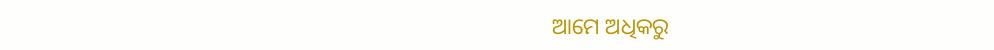ଆମେ ଅଧିକରୁ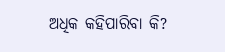ଅଧିକ କହିପାରିବା କି?